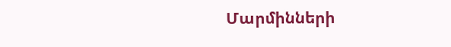Մարմինների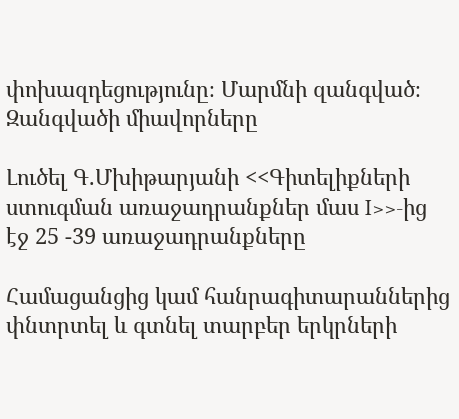փոխազդեցությունը։ Մարմնի զանգված։ Զանգվածի միավորները

Լուծել Գ.Մխիթարյանի <<Գիտելիքների ստուգման առաջադրանքներ մաս I>>-ից էջ 25 -39 առաջադրանքները

Համացանցից կամ հանրագիտարաններից փնտրտել և գտնել տարբեր երկրների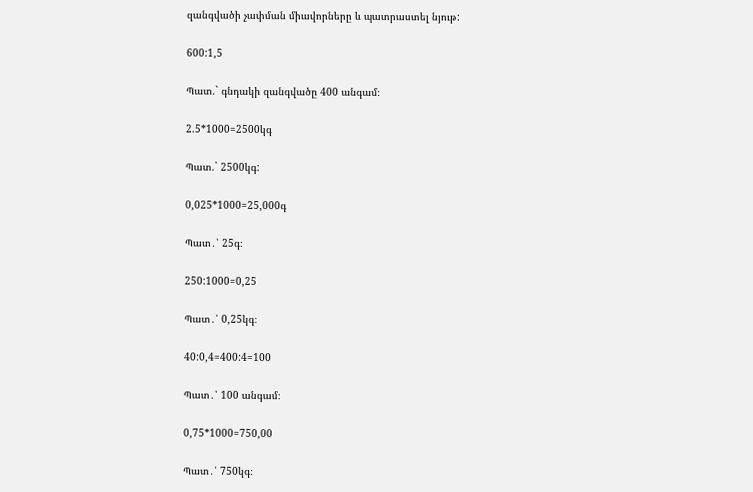զանգվածի չափման միավորները և պատրաստել նյութ:

600:1,5

Պատ.` գնդակի զանգվածը 400 անգամ։

2.5*1000=2500կգ

Պատ.` 2500կգ:

0,025*1000=25,000գ

Պատ․՝ 25գ։

250:1000=0,25

Պատ․՝ 0,25կգ։

40:0,4=400:4=100

Պատ․՝ 100 անգամ։

0,75*1000=750,00

Պատ․՝ 750կգ։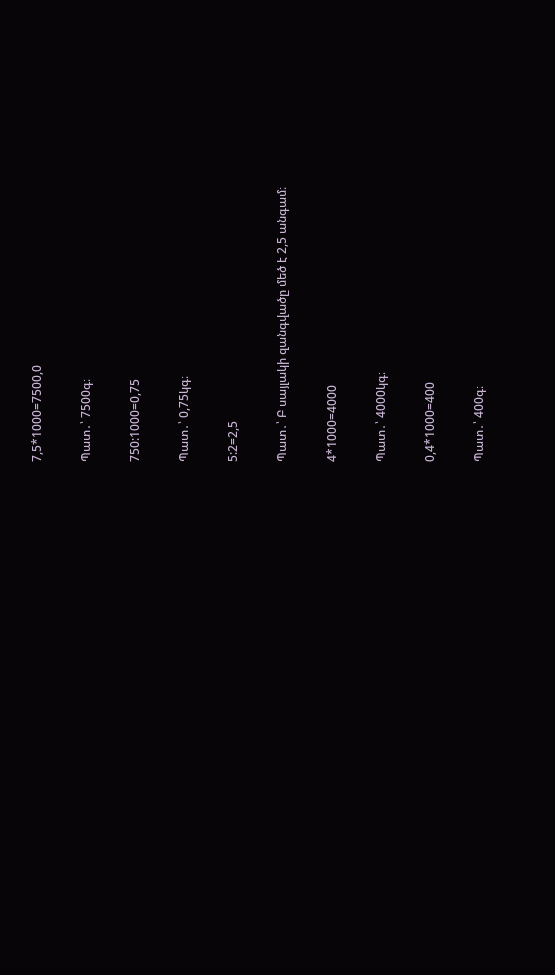7,5*1000=7500,0

Պատ․՝ 7500գ։

750:1000=0,75

Պատ․՝ 0,75կգ։

5:2=2,5

Պատ․՝ Բ սայլակի զանգվածը մեծ է 2,5 անգամ։

4*1000=4000

Պատ․՝ 4000կգ։

0,4*1000=400

Պատ․՝ 400գ։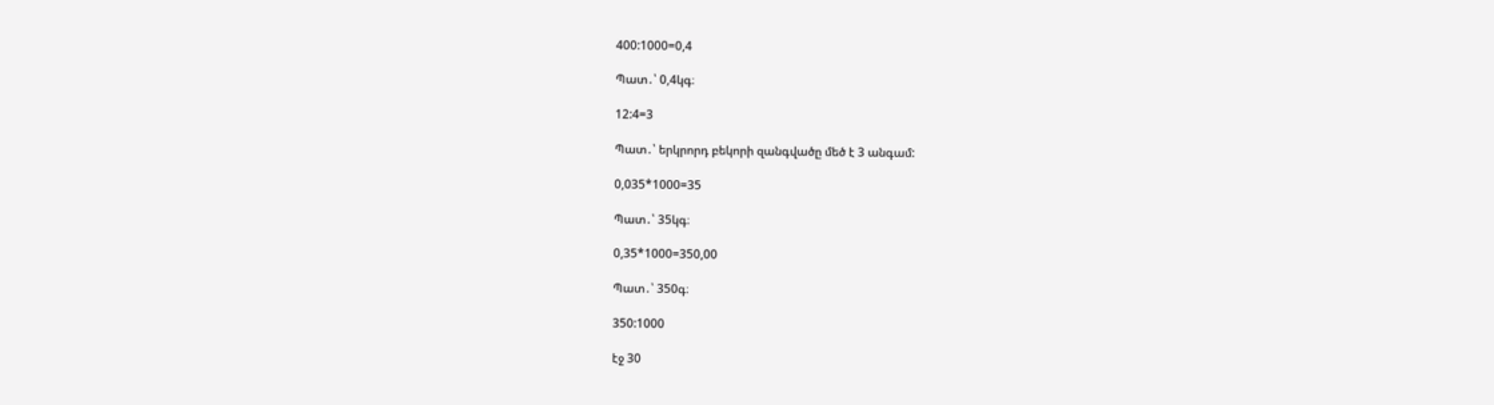400:1000=0,4

Պատ․՝ 0,4կգ։

12:4=3

Պատ․՝ երկրորդ բեկորի զանգվածը մեծ է 3 անգամ:

0,035*1000=35

Պատ․՝ 35կգ։

0,35*1000=350,00

Պատ․՝ 350գ։

350:1000

էջ 30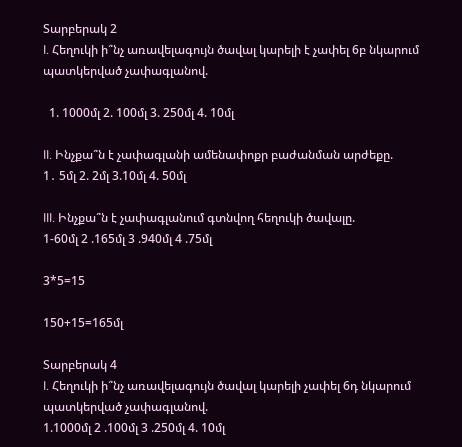Տարբերակ 2
I. Հեղուկի ի՞նչ առավելագույն ծավալ կարելի է չափել 6բ նկարում պատկերված չափագլանով.

  1. 1000մլ 2. 100մլ 3. 250մլ 4. 10մլ

II. Ինչքա՞ն է չափագլանի ամենափոքր բաժանման արժեքը.
1․ 5մլ 2. 2մլ 3.10մլ 4. 50մլ

III. Ինչքա՞ն է չափագլանում գտնվող հեղուկի ծավալը.
1-60մլ 2 .165մլ 3 .940մլ 4 .75մլ

3*5=15

150+15=165մլ

Տարբերակ 4
I. Հեղուկի ի՞նչ առավելագույն ծավալ կարելի չափել 6դ նկարում պատկերված չափագլանով.
1.1000մլ 2 .100մլ 3 .250մլ 4. 10մլ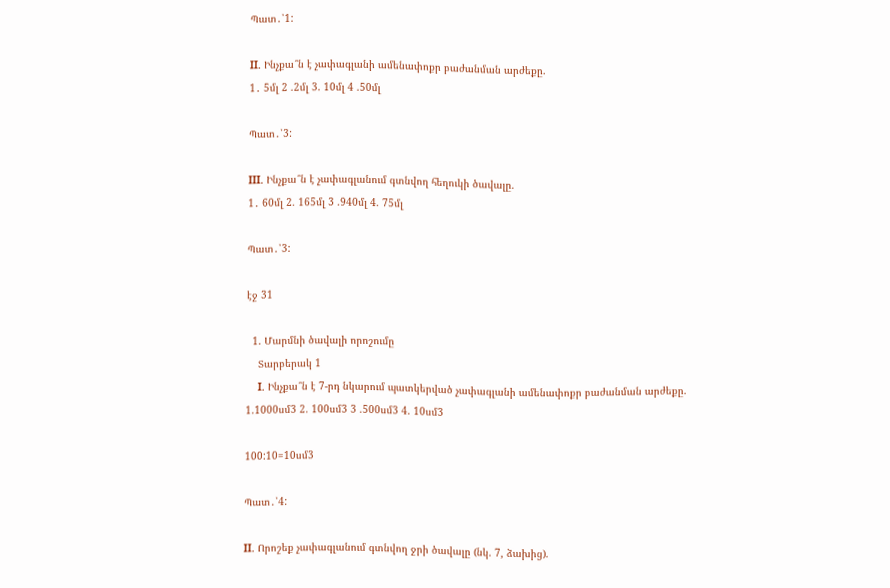Պատ․՝1:

II. Ինչքա՞ն է չափագլանի ամենափոքր բաժանման արժեքը.
1․ 5մլ 2 .2մլ 3. 10մլ 4 .50մլ

Պատ․՝3:

III. Ինչքա՞ն է չափագլանում գտնվող հեղուկի ծավալը.
1․ 60մլ 2. 165մլ 3 .940մլ 4. 75մլ

Պատ․՝3:

էջ 31

  1. Մարմնի ծավալի որոշումը
    Տարբերակ 1
    I. Ինչքա՞ն է 7-րդ նկարում պատկերված չափագլանի ամենափոքր բաժանման արժեքը. 1.1000սմ3 2. 100սմ3 3 .500սմ3 4. 10սմ3

100:10=10սմ3

Պատ․՝4:

II. Որոշեք չափագլանում գտնվող ջրի ծավալը (նկ. 7, ձախից).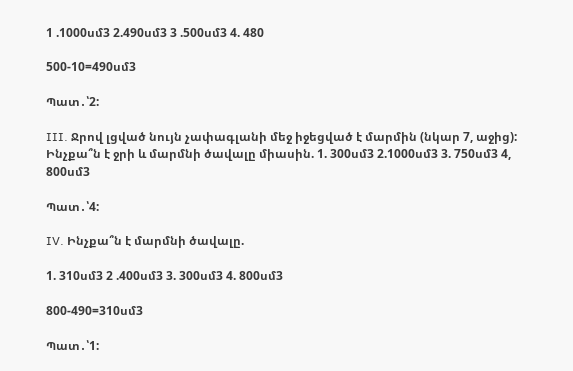1 .1000սմ3 2.490սմ3 3 .500սմ3 4. 480

500-10=490սմ3

Պատ․՝2:

III. Ջրով լցված նույն չափագլանի մեջ իջեցված է մարմին (նկար 7, աջից): Ինչքա՞ն է ջրի և մարմնի ծավալը միասին. 1. 300սմ3 2.1000սմ3 3. 750սմ3 4, 800սմ3

Պատ․՝4:

IV. Ինչքա՞ն է մարմնի ծավալը.

1. 310սմ3 2 .400սմ3 3. 300սմ3 4. 800սմ3

800-490=310սմ3

Պատ․՝1: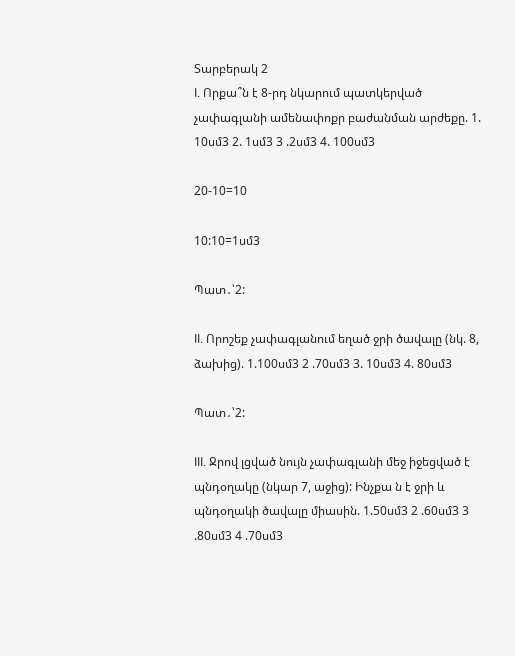Տարբերակ 2
I. Որքա՞ն է 8-րդ նկարում պատկերված չափագլանի ամենափոքր բաժանման արժեքը. 1. 10սմ3 2. 1սմ3 3 .2սմ3 4. 100սմ3

20-10=10

10:10=1սմ3

Պատ․՝2:

II. Որոշեք չափագլանում եղած ջրի ծավալը (նկ. 8, ձախից). 1.100սմ3 2 .70սմ3 3. 10սմ3 4. 80սմ3

Պատ․՝2:

III. Ջրով լցված նույն չափագլանի մեջ իջեցված է պնդօղակը (նկար 7, աջից): Ինչքա ն է ջրի և պնդօղակի ծավալը միասին. 1.50սմ3 2 .60սմ3 3 .80սմ3 4 .70սմ3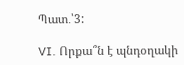Պատ․՝3:

VI. Որքա՞ն է պնդօղակի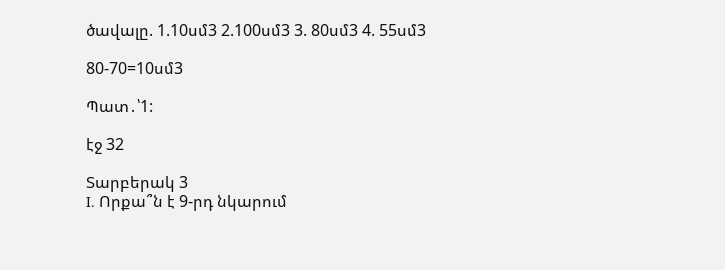ծավալը. 1.10սմ3 2.100սմ3 3. 80սմ3 4. 55սմ3

80-70=10սմ3

Պատ․՝1:

էջ 32

Տարբերակ 3
I. Որքա՞ն է 9-րդ նկարում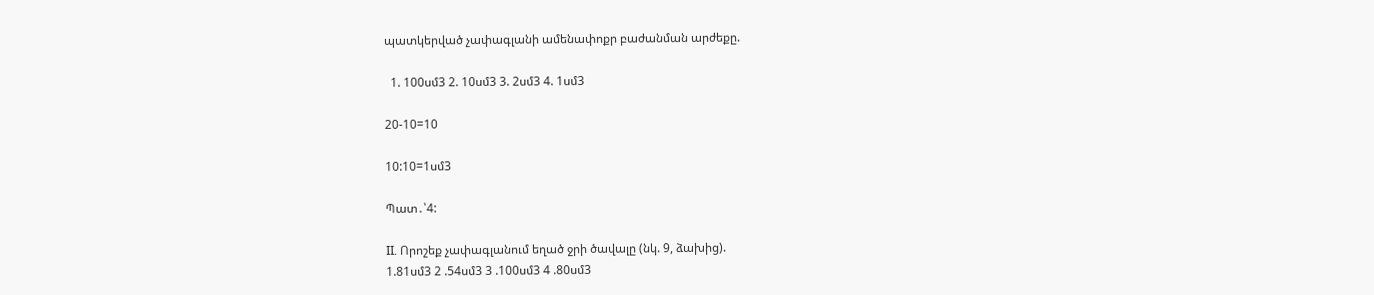պատկերված չափագլանի ամենափոքր բաժանման արժեքը.

  1. 100սմ3 2. 10սմ3 3. 2սմ3 4. 1սմ3

20-10=10

10:10=1սմ3

Պատ․՝4:

II. Որոշեք չափագլանում եղած ջրի ծավալը (նկ. 9, ձախից).
1.81սմ3 2 .54սմ3 3 .100սմ3 4 .80սմ3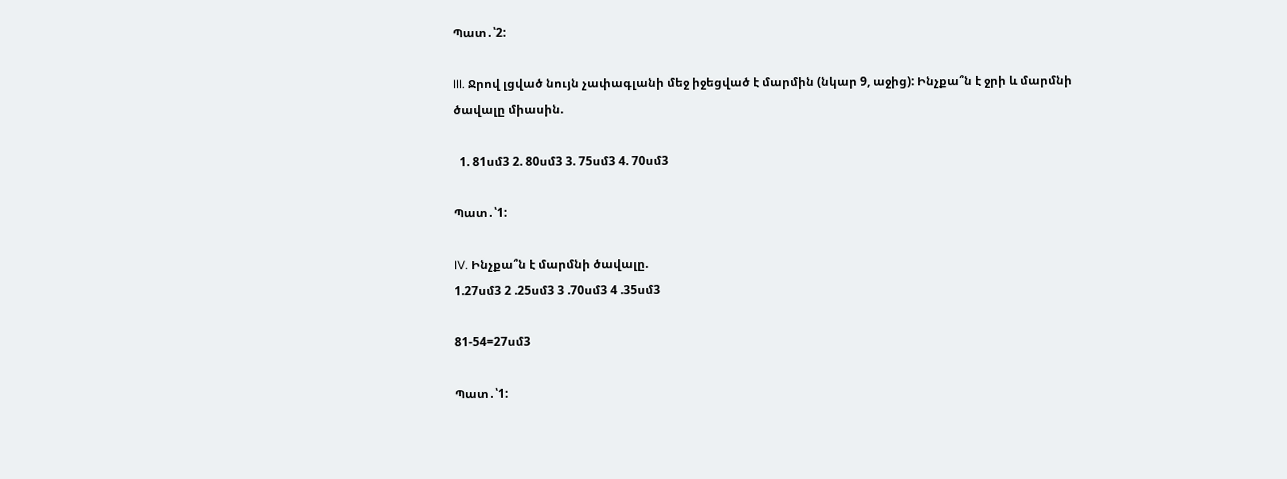Պատ․՝2:

III. Ջրով լցված նույն չափագլանի մեջ իջեցված է մարմին (նկար 9, աջից): Ինչքա՞ն է ջրի և մարմնի ծավալը միասին.

  1. 81սմ3 2. 80սմ3 3. 75սմ3 4. 70սմ3

Պատ․՝1:

IV. Ինչքա՞ն է մարմնի ծավալը.
1.27սմ3 2 .25սմ3 3 .70սմ3 4 .35սմ3

81-54=27սմ3

Պատ․՝1: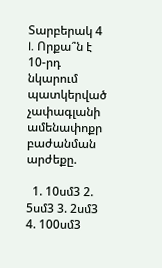Տարբերակ 4
I. Որքա՞ն է 10-րդ նկարում պատկերված չափագլանի ամենափոքր բաժանման արժեքը.

  1. 10սմ3 2. 5սմ3 3. 2սմ3 4. 100սմ3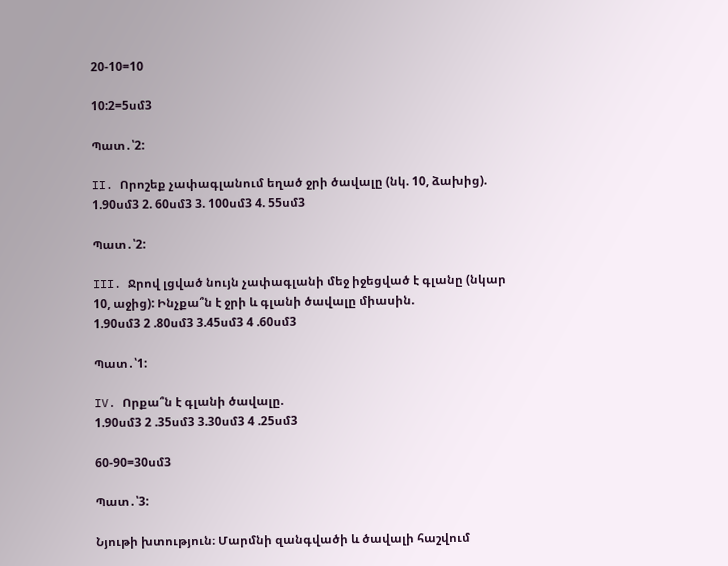20-10=10

10:2=5սմ3

Պատ․՝2:

II. Որոշեք չափագլանում եղած ջրի ծավալը (նկ. 10, ձախից).
1.90սմ3 2. 60սմ3 3. 100սմ3 4. 55սմ3

Պատ․՝2:

III. Ջրով լցված նույն չափագլանի մեջ իջեցված է գլանը (նկար 10, աջից): Ինչքա՞ն է ջրի և գլանի ծավալը միասին.
1.90սմ3 2 .80սմ3 3.45սմ3 4 .60սմ3

Պատ․՝1:

IV. Որքա՞ն է գլանի ծավալը.
1.90սմ3 2 .35սմ3 3.30սմ3 4 .25սմ3

60-90=30սմ3

Պատ․՝3:

Նյութի խտություն։ Մարմնի զանգվածի և ծավալի հաշվում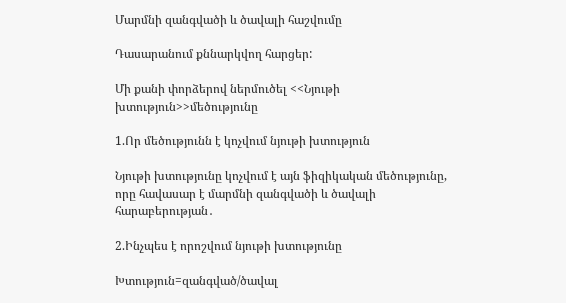Մարմնի զանգվածի և ծավալի հաշվումը

Դասարանում քննարկվող հարցեր:

Մի քանի փորձերով ներմուծել <<Նյութի խտություն>>մեծությունը

1.Որ մեծությունն է կոչվում նյութի խտություն

Նյութի խտությունը կոչվում է այն ֆիզիկական մեծությունը, որը հավասար է մարմնի զանգվածի և ծավալի հարաբերության․

2.Ինչպես է որոշվում նյութի խտությունը

Խտություն=զանգված/ծավալ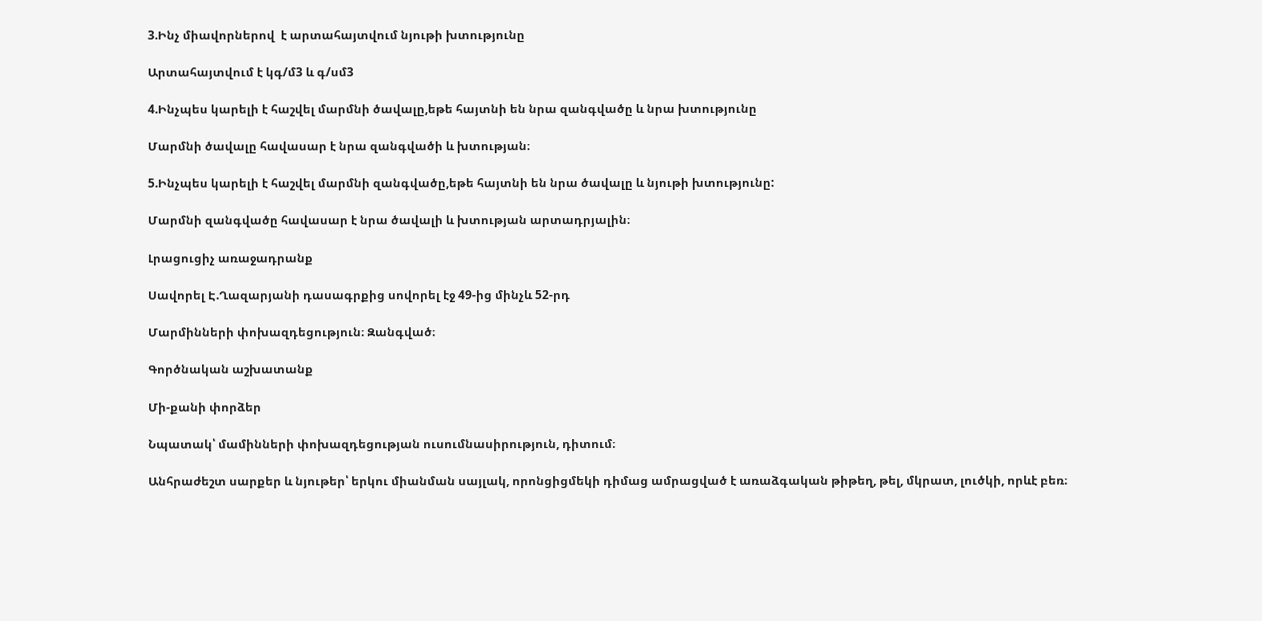3.Ինչ միավորներով  է արտահայտվում նյութի խտությունը

Արտահայտվում է կգ/մ3 և գ/սմ3

4.Ինչպես կարելի է հաշվել մարմնի ծավալը,եթե հայտնի են նրա զանգվածը և նրա խտությունը

Մարմնի ծավալը հավասար է նրա զանգվածի և խտության։

5.Ինչպես կարելի է հաշվել մարմնի զանգվածը,եթե հայտնի են նրա ծավալը և նյութի խտությունը:

Մարմնի զանգվածը հավասար է նրա ծավալի և խտության արտադրյալին։

Լրացուցիչ առաջադրանք

Սավորել Է.Ղազարյանի դասագրքից սովորել էջ 49-ից մինչև 52-րդ

Մարմինների փոխազդեցություն։ Զանգված։

Գործնական աշխատանք

Մի-քանի փորձեր

Նպատակ՝ մամինների փոխազդեցության ուսումնասիրություն, դիտում։

Անհրաժեշտ սարքեր և նյութեր՝ երկու միանման սայլակ, որոնցիցմեկի դիմաց ամրացված է առաձգական թիթեղ, թել, մկրատ, լուծկի, որևէ բեռ։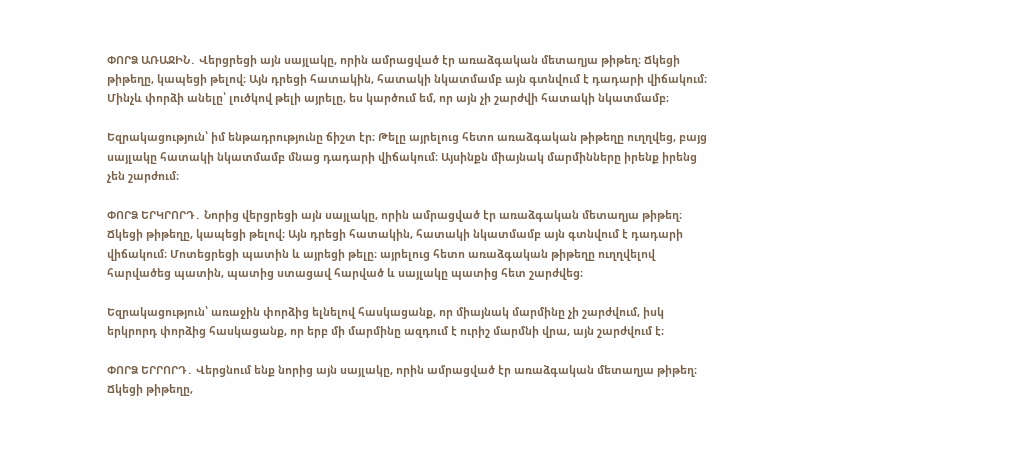ՓՈՐՁ ԱՌԱՋԻՆ․ Վերցրեցի այն սայլակը, որին ամրացված էր առաձգական մետաղյա թիթեղ։ Ճկեցի թիթեղը, կապեցի թելով։ Այն դրեցի հատակին, հատակի նկատմամբ այն գտնվում է դադարի վիճակում։ Մինչև փորձի անելը՝ լուծկով թելի այրելը, ես կարծում եմ, որ այն չի շարժվի հատակի նկատմամբ։

Եզրակացություն՝ իմ ենթադրությունը ճիշտ էր։ Թելը այրելուց հետո առաձգական թիթեղը ուղղվեց, բայց սայլակը հատակի նկատմամբ մնաց դադարի վիճակում։ Այսինքն միայնակ մարմինները իրենք իրենց չեն շարժում։

ՓՈՐՁ ԵՐԿՐՈՐԴ․ Նորից վերցրեցի այն սայլակը, որին ամրացված էր առաձգական մետաղյա թիթեղ։ Ճկեցի թիթեղը, կապեցի թելով։ Այն դրեցի հատակին, հատակի նկատմամբ այն գտնվում է դադարի վիճակում։ Մոտեցրեցի պատին և այրեցի թելը։ այրելուց հետո առաձգական թիթեղը ուղղվելով հարվածեց պատին, պատից ստացավ հարված և սայլակը պատից հետ շարժվեց։

Եզրակացություն՝ առաջին փորձից ելնելով հասկացանք, որ միայնակ մարմինը չի շարժվում, իսկ երկրորդ փորձից հասկացանք, որ երբ մի մարմինը ազդում է ուրիշ մարմնի վրա, այն շարժվում է։

ՓՈՐՁ ԵՐՐՈՐԴ․ Վերցնում ենք նորից այն սայլակը, որին ամրացված էր առաձգական մետաղյա թիթեղ։ Ճկեցի թիթեղը,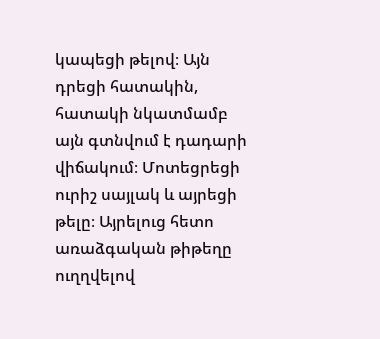կապեցի թելով։ Այն դրեցի հատակին, հատակի նկատմամբ այն գտնվում է դադարի վիճակում։ Մոտեցրեցի ուրիշ սայլակ և այրեցի թելը։ Այրելուց հետո առաձգական թիթեղը ուղղվելով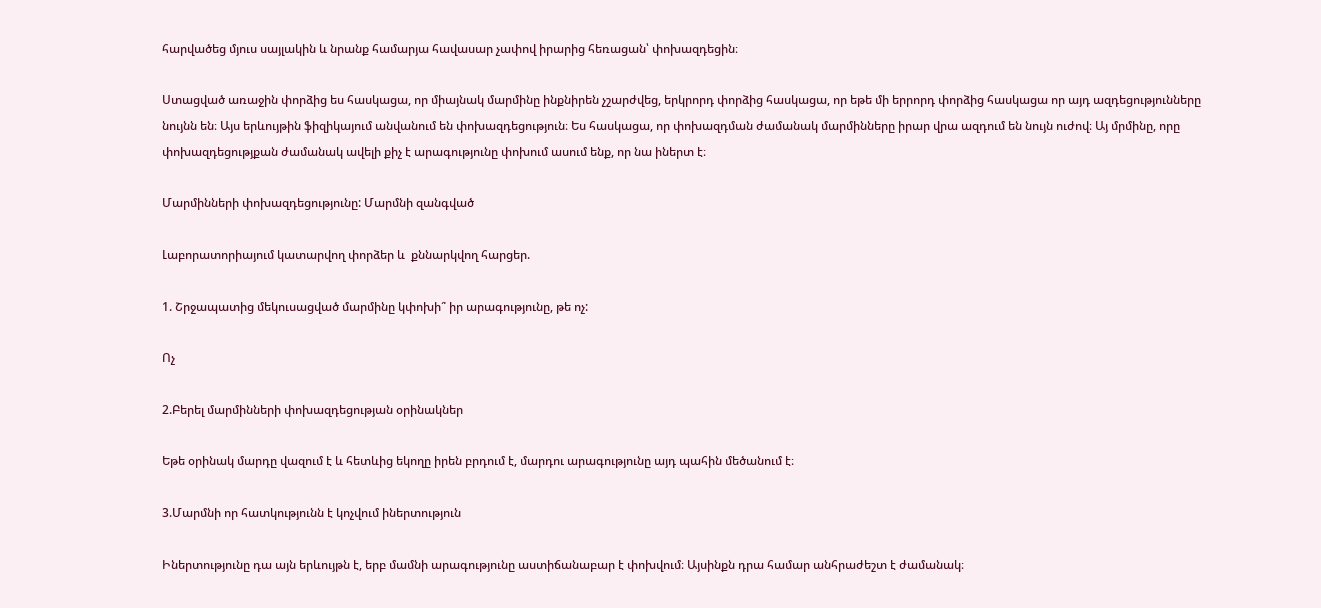հարվածեց մյուս սայլակին և նրանք համարյա հավասար չափով իրարից հեռացան՝ փոխազդեցին։

Ստացված առաջին փորձից ես հասկացա, որ միայնակ մարմինը ինքնիրեն չշարժվեց, երկրորդ փորձից հասկացա, որ եթե մի երրորդ փորձից հասկացա որ այդ ազդեցությունները նույնն են։ Այս երևույթին ֆիզիկայում անվանում են փոխազդեցություն։ Ես հասկացա, որ փոխազդման ժամանակ մարմինները իրար վրա ազդում են նույն ուժով։ Այ մրմինը, որը փոխազդեցությքան ժամանակ ավելի քիչ է արագությունը փոխում ասում ենք, որ նա իներտ է։

Մարմինների փոխազդեցությունը: Մարմնի զանգված

Լաբորատորիայում կատարվող փորձեր և  քննարկվող հարցեր.

1. Շրջապատից մեկուսացված մարմինը կփոխի՞ իր արագությունը, թե ոչ:

Ոչ

2.Բերել մարմինների փոխազդեցության օրինակներ

Եթե օրինակ մարդը վազում է և հետևից եկողը իրեն բրդում է, մարդու արագությունը այդ պահին մեծանում է։

3.Մարմնի որ հատկությունն է կոչվում իներտություն

Իներտությունը դա այն երևույթն է, երբ մամնի արագությունը աստիճանաբար է փոխվում։ Այսինքն դրա համար անհրաժեշտ է ժամանակ։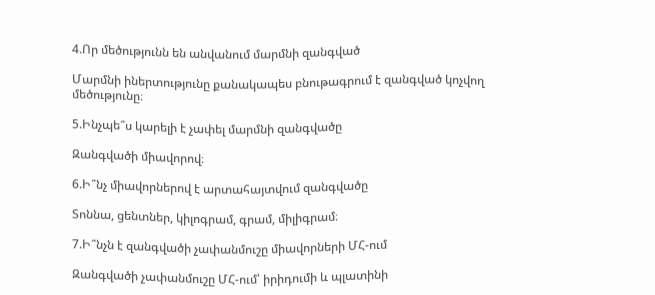4.Որ մեծությունն են անվանում մարմնի զանգված

Մարմնի իներտությունը քանակապես բնութագրում է զանգված կոչվող մեծությունը։

5.Ինչպե՞ս կարելի է չափել մարմնի զանգվածը

Զանգվածի միավորով։

6.Ի՞նչ միավորներով է արտահայտվում զանգվածը

Տոննա, ցենտներ, կիլոգրամ, գրամ, միլիգրամ։

7.Ի՞նչն է զանգվածի չափանմուշը միավորների ՄՀ-ում

Զանգվածի չափանմուշը ՄՀ-ում՝ իրիդումի և պլատինի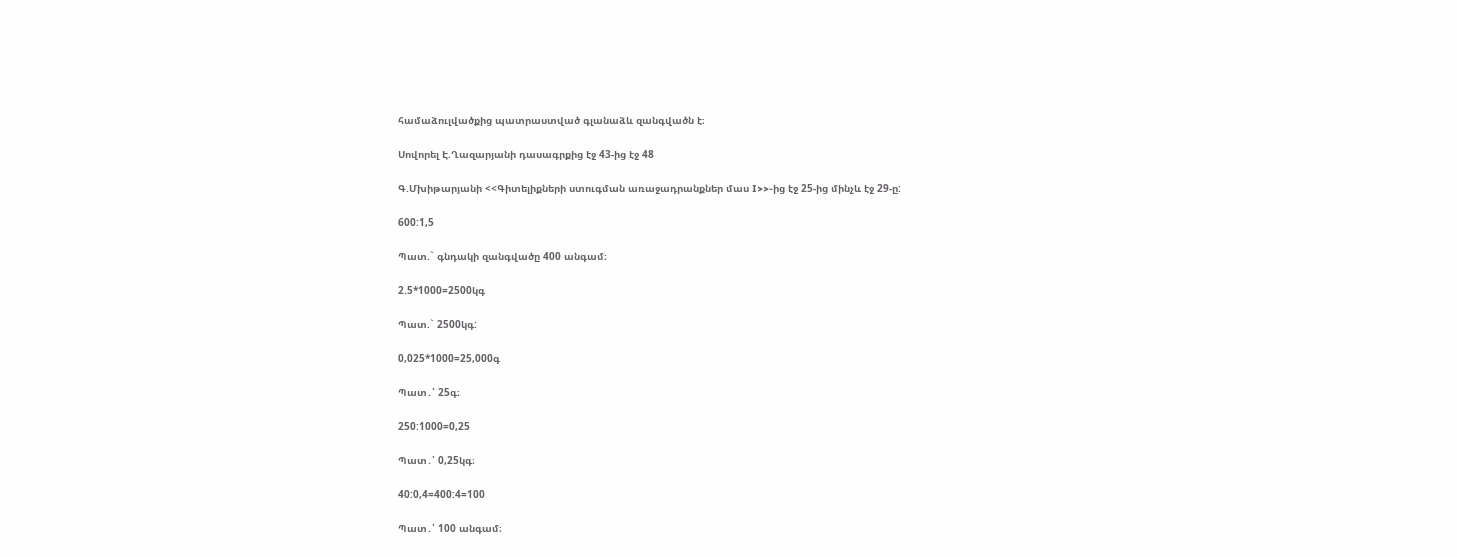համաձուլվածքից պատրաստված գլանաձև զանգվածն է։

Սովորել Է.Ղազարյանի դասագրքից էջ 43-ից էջ 48

Գ.Մխիթարյանի <<Գիտելիքների ստուգման առաջադրանքներ մաս I>>-ից էջ 25-ից մինչև էջ 29-ը:

600:1,5

Պատ.` գնդակի զանգվածը 400 անգամ։

2.5*1000=2500կգ

Պատ.` 2500կգ:

0,025*1000=25,000գ

Պատ․՝ 25գ։

250:1000=0,25

Պատ․՝ 0,25կգ։

40:0,4=400:4=100

Պատ․՝ 100 անգամ։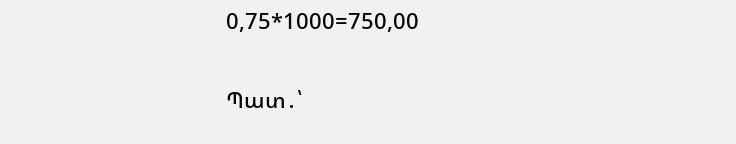0,75*1000=750,00

Պատ․՝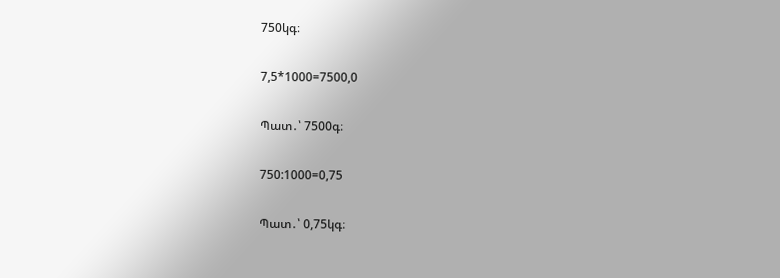750կգ։

7,5*1000=7500,0

Պատ․՝ 7500գ։

750:1000=0,75

Պատ․՝ 0,75կգ։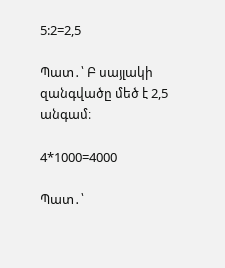5:2=2,5

Պատ․՝ Բ սայլակի զանգվածը մեծ է 2,5 անգամ։

4*1000=4000

Պատ․՝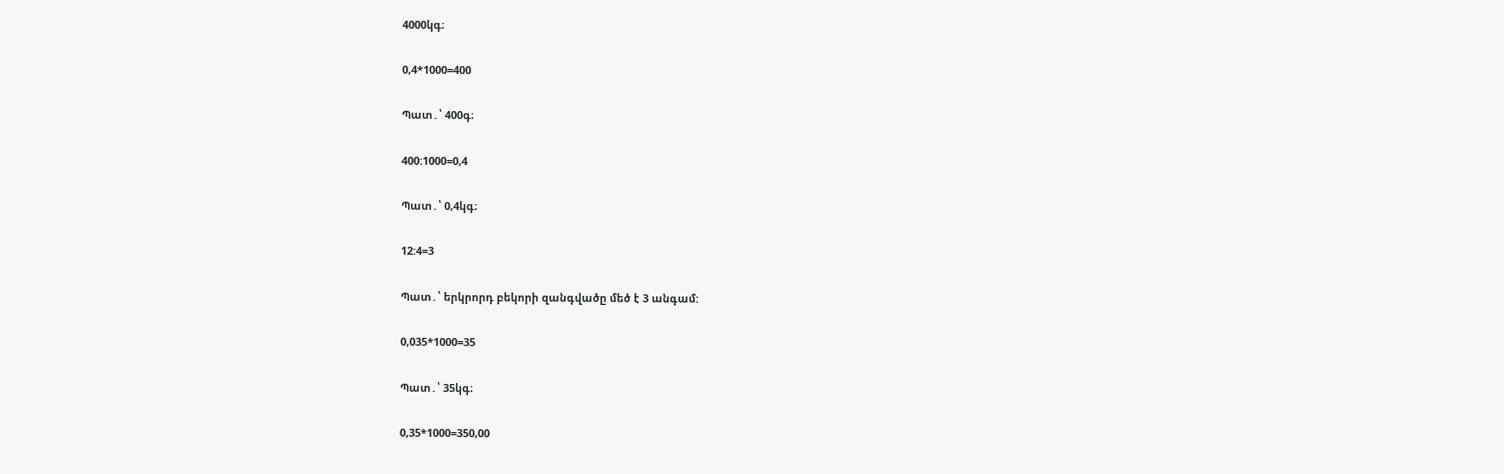4000կգ։

0,4*1000=400

Պատ․՝ 400գ։

400:1000=0,4

Պատ․՝ 0,4կգ։

12:4=3

Պատ․՝ երկրորդ բեկորի զանգվածը մեծ է 3 անգամ:

0,035*1000=35

Պատ․՝ 35կգ։

0,35*1000=350,00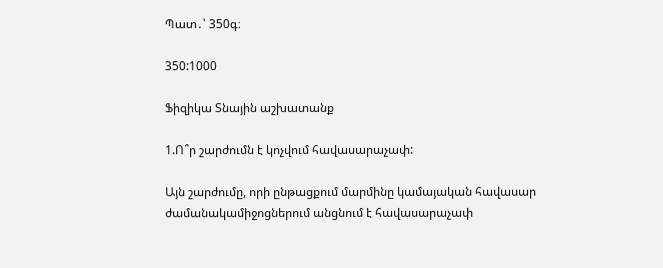Պատ․՝ 350գ։

350:1000

Ֆիզիկա Տնային աշխատանք

1.Ո՞ր շարժումն է կոչվում հավասարաչափ:

Այն շարժումը, որի ընթացքում մարմինը կամայական հավասար ժամանակամիջոցներում անցնում է հավասարաչափ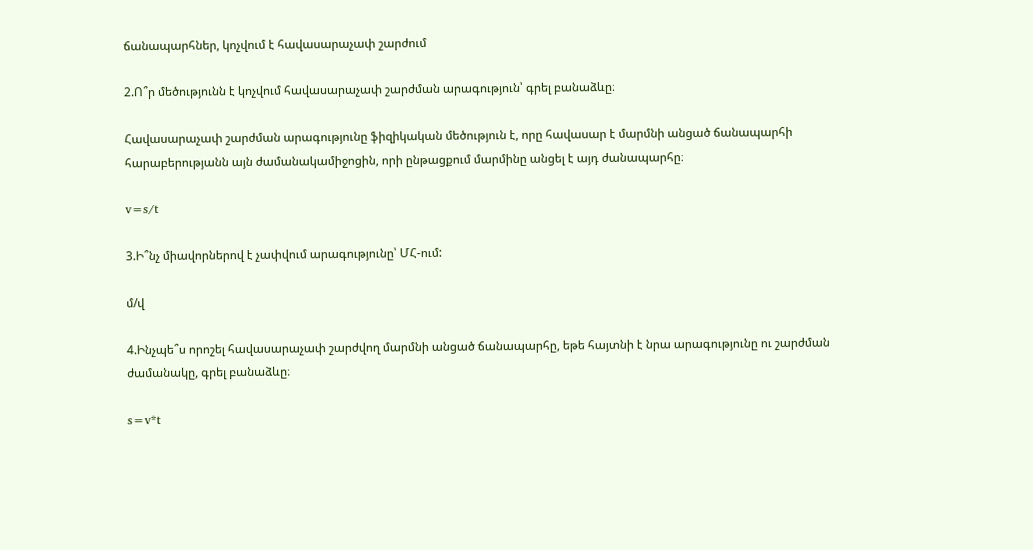ճանապարհներ, կոչվում է հավասարաչափ շարժում

2.Ո՞ր մեծությունն է կոչվում հավասարաչափ շարժման արագություն՝ գրել բանաձևը։

Հավասարաչափ շարժման արագությունը ֆիզիկական մեծություն է, որը հավասար է մարմնի անցած ճանապարհի հարաբերությանն այն ժամանակամիջոցին, որի ընթացքում մարմինը անցել է այդ ժանապարհը։

v=s/t

3.Ի՞նչ միավորներով է չափվում արագությունը՝ ՄՀ-ում:

մ/վ

4.Ինչպե՞ս որոշել հավասարաչափ շարժվող մարմնի անցած ճանապարհը, եթե հայտնի է նրա արագությունը ու շարժման ժամանակը, գրել բանաձևը։

s=v*t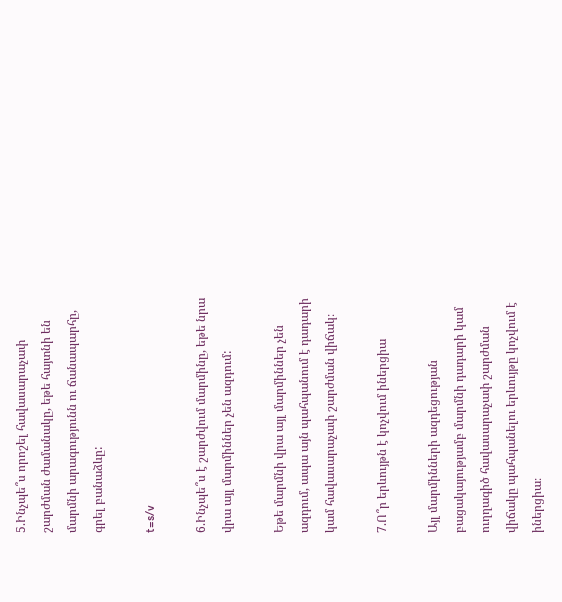5.Ինչպե՞ս որոշել հավասարաչափ շարժման ժամանակը, եթե հայտնի են մարմնի արագությունն ու ճանապարհը, գրել բանաձևը:

t=s/v

6.Ինչպե՞ս է շարժվում մարմինը, եթե նրա վրա այլ մարմիններ չեն ազդում:

Եթե մարմնի վրա այլ մարմիններ չեն ազդում, ապա այն պահպանում է դադարի կամ հավասարաչափ շարժման վիճակ։

7.Ո՞ր երևույթն է կոչվում իներցիա

Այլ մարմինների ազդեցության բացակայությամբ մարմնի դադարի կամ ուղղագիծ հավասարաչափ շարժման վիճակը պահպանելու երևույթը կոչվում է իներցիա։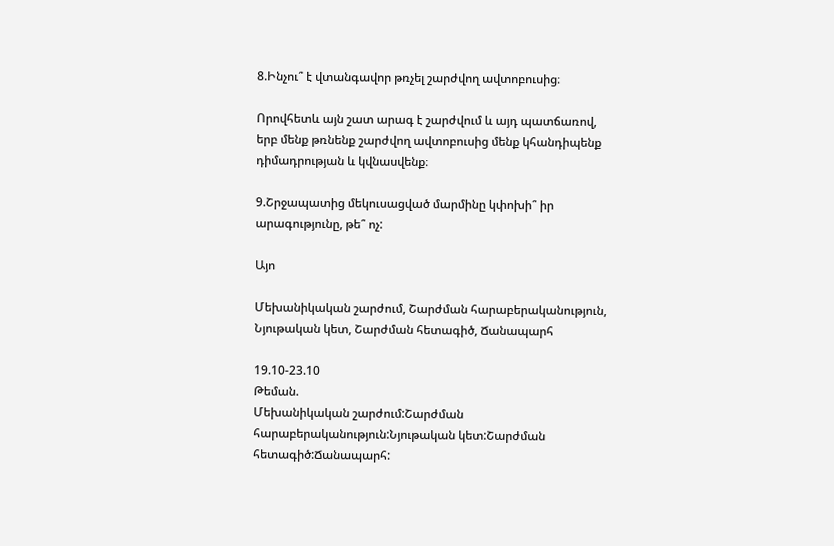8.Ինչու՞ է վտանգավոր թռչել շարժվող ավտոբուսից։

Որովհետև այն շատ արագ է շարժվում և այդ պատճառով, երբ մենք թռնենք շարժվող ավտոբուսից մենք կհանդիպենք դիմադրության և կվնասվենք։

9.Շրջապատից մեկուսացված մարմինը կփոխի՞ իր արագությունը, թե՞ ոչ:

Այո

Մեխանիկական շարժում, Շարժման հարաբերականություն, Նյութական կետ, Շարժման հետագիծ, Ճանապարհ

19.10-23.10
Թեման.
Մեխանիկական շարժում:Շարժման հարաբերականություն:Նյութական կետ:Շարժման հետագիծ:Ճանապարհ: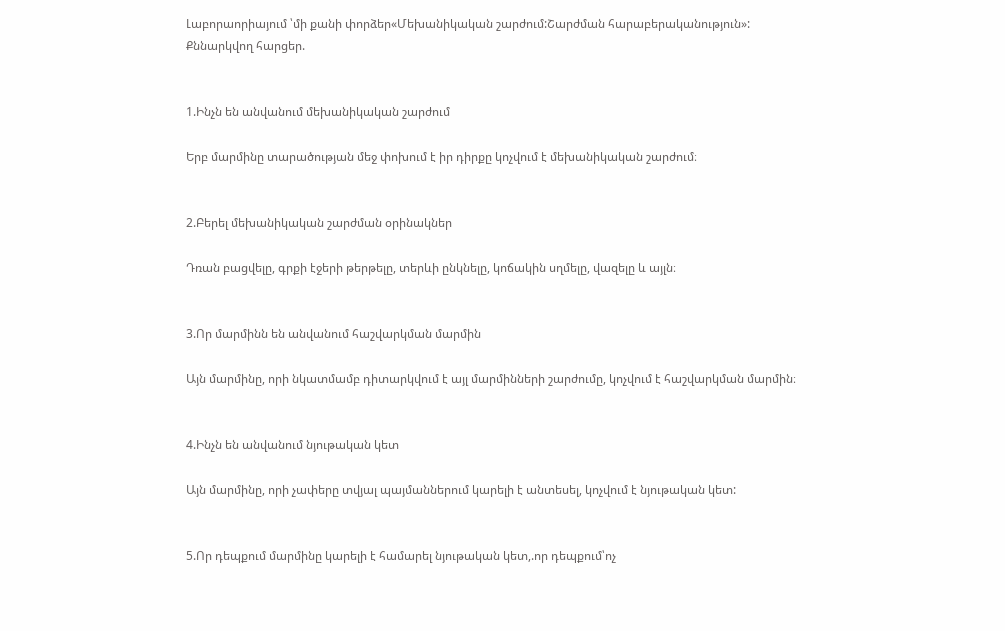Լաբորաորիայում ՝մի քանի փորձեր«Մեխանիկական շարժում:Շարժման հարաբերականություն»:
Քննարկվող հարցեր.


1.Ինչն են անվանում մեխանիկական շարժում

Երբ մարմինը տարածության մեջ փոխում է իր դիրքը կոչվում է մեխանիկական շարժում։


2.Բերել մեխանիկական շարժման օրինակներ

Դռան բացվելը, գրքի էջերի թերթելը, տերևի ընկնելը, կոճակին սղմելը, վազելը և այլն։


3.Որ մարմինն են անվանում հաշվարկման մարմին

Այն մարմինը, որի նկատմամբ դիտարկվում է այլ մարմինների շարժումը, կոչվում է հաշվարկման մարմին։


4.Ինչն են անվանում նյութական կետ

Այն մարմինը, որի չափերը տվյալ պայմաններում կարելի է անտեսել, կոչվում է նյութական կետ:


5.Որ դեպքում մարմինը կարելի է համարել նյութական կետ,.որ դեպքում՝ոչ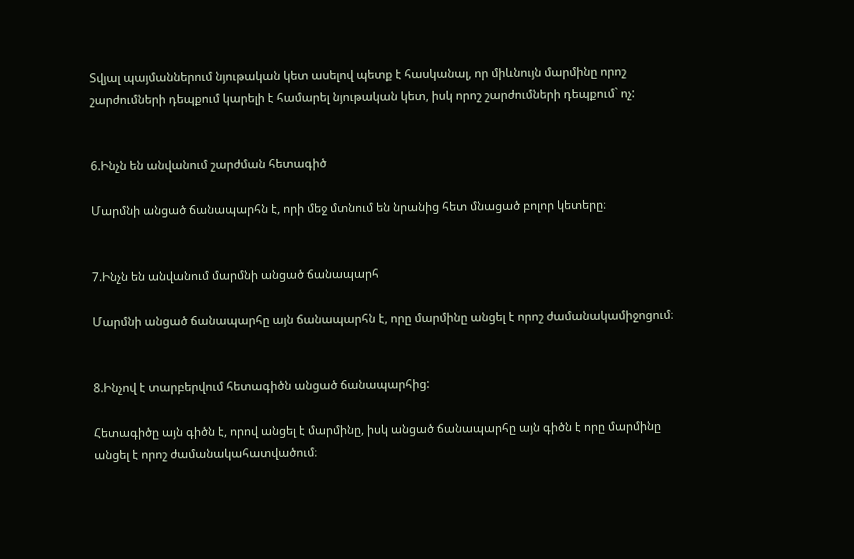Տվյալ պայմաններում նյութական կետ ասելով պետք է հասկանալ, որ միևնույն մարմինը որոշ շարժումների դեպքում կարելի է համարել նյութական կետ, իսկ որոշ շարժումների դեպքում` ոչ:


6.Ինչն են անվանում շարժման հետագիծ

Մարմնի անցած ճանապարհն է, որի մեջ մտնում են նրանից հետ մնացած բոլոր կետերը։


7.Ինչն են անվանում մարմնի անցած ճանապարհ

Մարմնի անցած ճանապարհը այն ճանապարհն է, որը մարմինը անցել է որոշ ժամանակամիջոցում։


8.Ինչով է տարբերվում հետագիծն անցած ճանապարհից:

Հետագիծը այն գիծն է, որով անցել է մարմինը, իսկ անցած ճանապարհը այն գիծն է որը մարմինը անցել է որոշ ժամանակահատվածում։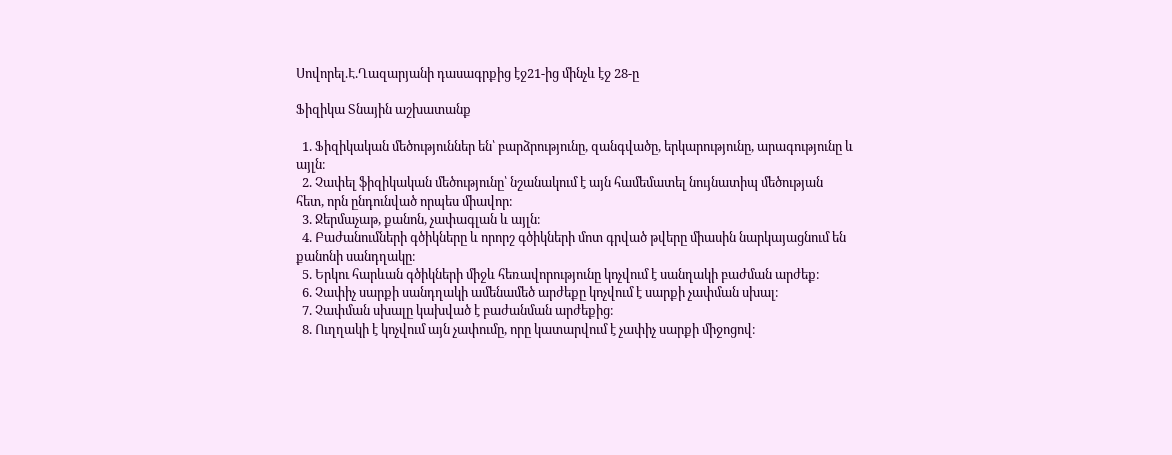Սովորել.Է.Ղազարյանի դասագրքից էջ21-ից մինչև էջ 28-ը

Ֆիզիկա Տնային աշխատանք

  1. Ֆիզիկական մեծություններ են՝ բարձրությունը, զանգվածը, երկարությունը, արագությունը և այլն։
  2. Չափել ֆիզիկական մեծությունը՝ նշանակում է այն համեմատել նույնատիպ մեծության հետ, որն ընդունված որպես միավոր։
  3. Ջերմաչաթ, քանոն, չափագլան և այլն։
  4. Բաժանումների գծիկները և որորշ գծիկների մոտ գրված թվերը միասին նարկայացնում են քանոնի սանդղակը։
  5. Երկու հարևան գծիկների միջև հեռավորությունը կոչվում է սանղակի բաժման արժեք։
  6. Չափիչ սարքի սանդղակի ամենամեծ արժեքը կոչվում է սարքի չափման սխալ։
  7. Չափման սխալը կախված է բաժանման արժեքից։
  8. Ուղղակի է կոչվում այն չափումը, որը կատարվում է չափիչ սարքի միջոցով։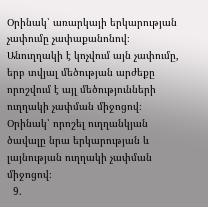Օրինակ՝ առարկայի երկարության չափումը չափաքանոնով։ Անուղղակի է կոչվում այն չափումը, երբ տվյալ մեծության արժեքը որոշվում է այլ մեծությունների ուղղակի չափման միջոցով։ Օրինակ՝ որոշել ուղղանկյան ծավալը նրա երկարության և լայնության ուղղակի չափման միջոցով։
  9.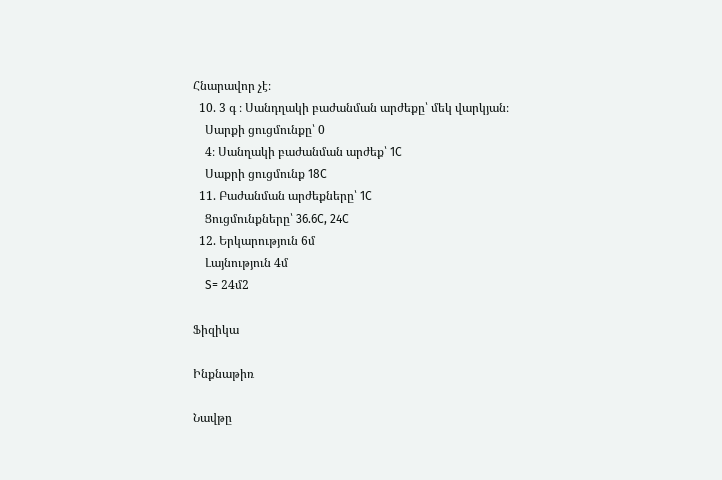Հնարավոր չէ։
  10. 3 գ ։ Սանդղակի բաժանման արժեքը՝ մեկ վարկյան։
    Սարքի ցուցմունքը՝ 0
    4։ Սանղակի բաժանման արժեք՝ 1C
    Սաքրի ցուցմունք 18C
  11. Բաժանման արժեքները՝ 1C
    Ցուցմունքները՝ 36.6C, 24C
  12. Երկարություն 6մ
    Լայնություն 4մ
    S= 24մ2

Ֆիզիկա

Ինքնաթիռ

Նավթը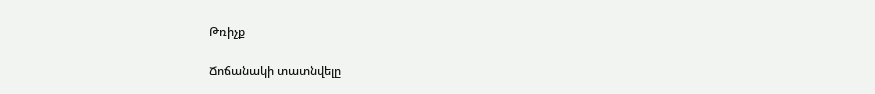Թռիչք

Ճոճանակի տատնվելը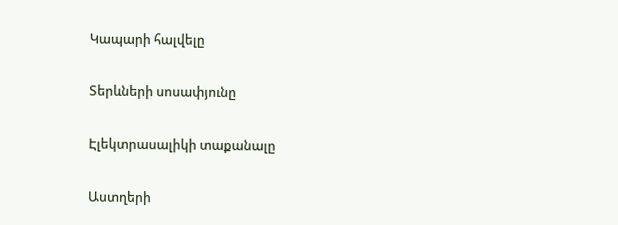Կապարի հալվելը

Տերևների սոսափյունը

Էլեկտրասալիկի տաքանալը

Աստղերի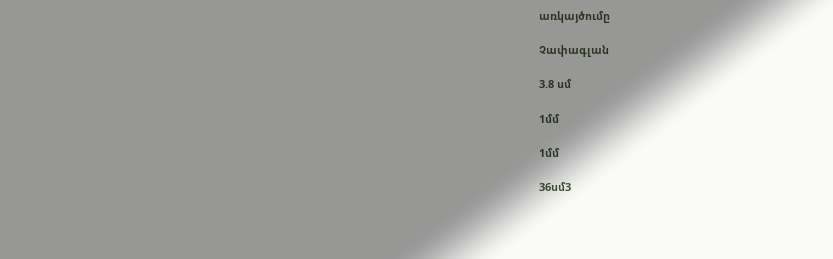առկայծումը

Չափագլան

3.8 սմ

1մմ

1մմ

36սմ3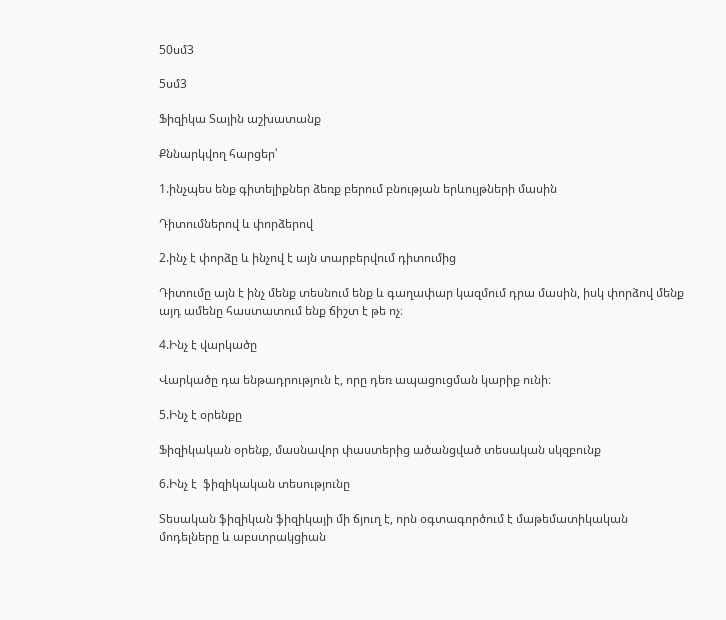50սմ3

5սմ3

Ֆիզիկա Տային աշխատանք

Քննարկվող հարցեր՝

1.ինչպես ենք գիտելիքներ ձեռք բերում բնության երևույթների մասին

Դիտումներով և փորձերով

2.ինչ է փորձը և ինչով է այն տարբերվում դիտումից

Դիտումը այն է ինչ մենք տեսնում ենք և գաղափար կազմում դրա մասին, իսկ փորձով մենք այդ ամենը հաստատում ենք ճիշտ է թե ոչ։

4.Ինչ է վարկածը

Վարկածը դա ենթադրություն է, որը դեռ ապացուցման կարիք ունի։

5.Ինչ է օրենքը

Ֆիզիկական օրենք, մասնավոր փաստերից ածանցված տեսական սկզբունք

6.Ինչ է  ֆիզիկական տեսությունը

Տեսական ֆիզիկան ֆիզիկայի մի ճյուղ է, որն օգտագործում է մաթեմատիկական մոդելները և աբստրակցիան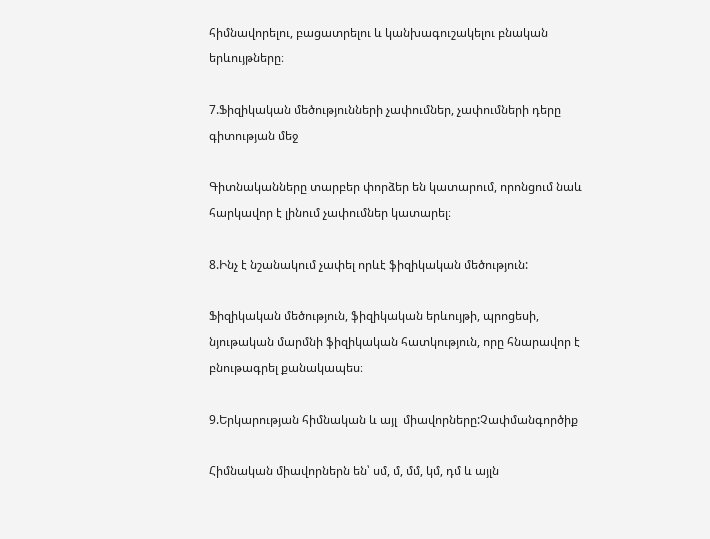հիմնավորելու, բացատրելու և կանխագուշակելու բնական երևույթները։

7.Ֆիզիկական մեծությունների չափումներ, չափումների դերը գիտության մեջ

Գիտնականները տարբեր փորձեր են կատարում, որոնցում նաև հարկավոր է լինում չափումներ կատարել։

8.Ինչ է նշանակում չափել որևէ ֆիզիկական մեծություն:

Ֆիզիկական մեծություն, ֆիզիկական երևույթի, պրոցեսի, նյութական մարմնի ֆիզիկական հատկություն, որը հնարավոր է բնութագրել քանակապես։

9.Երկարության հիմնական և այլ  միավորները:Չափմանգործիք

Հիմնական միավորներն են՝ սմ, մ, մմ, կմ, դմ և այլն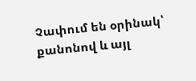Չափում են օրինակ՝ քանոնով և այլ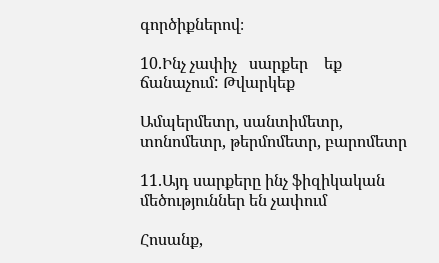գործիքներով։

10.Ինչ չափիչ   սարքեր    եք ճանաչում: Թվարկեք

Ամպերմետր, սանտիմետր, տոնոմետր, թերմոմետր, բարոմետր

11.Այդ սարքերը ինչ ֆիզիկական մեծություններ են չափում

Հոսանք,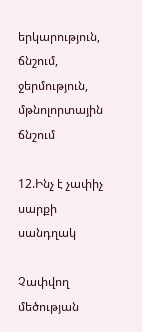երկարություն, ճնշում, ջերմություն, մթնոլորտային ճնշում

12.Ինչ է չափիչ սարքի սանդղակ

Չափվող մեծության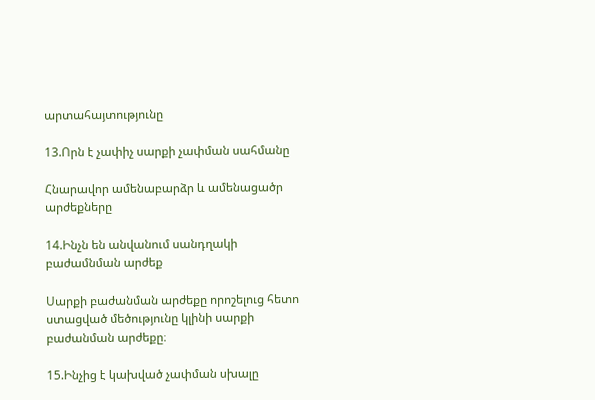արտահայտությունը

13.Որն է չափիչ սարքի չափման սահմանը

Հնարավոր ամենաբարձր և ամենացածր արժեքները

14.Ինչն են անվանում սանդղակի բաժամնման արժեք

Սարքի բաժանման արժեքը որոշելուց հետո ստացված մեծությունը կլինի սարքի բաժանման արժեքը։

15.Ինչից է կախված չափման սխալը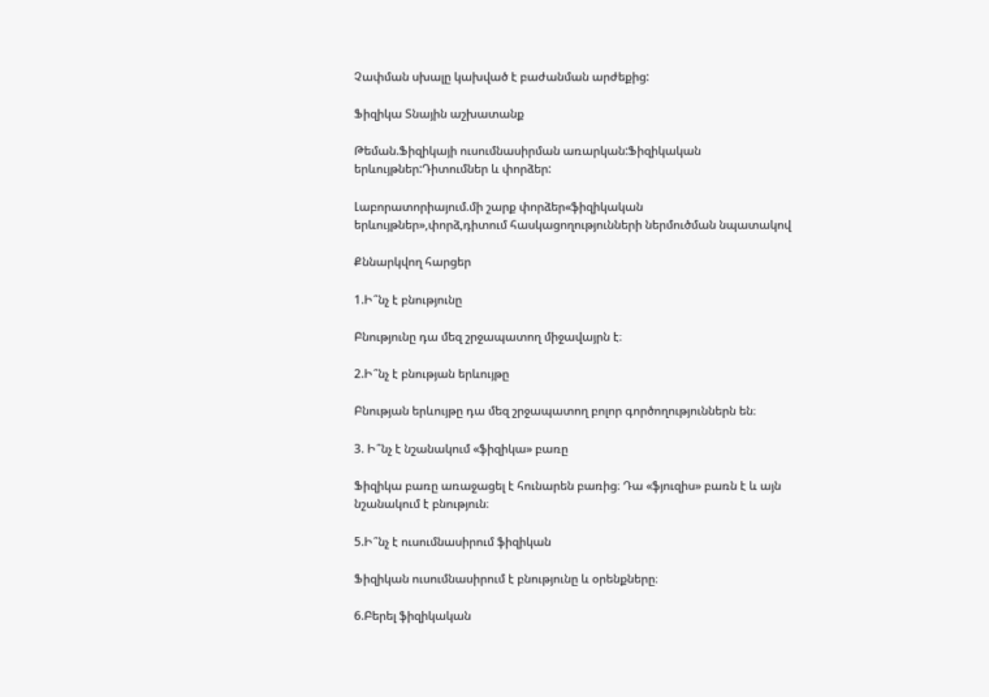Չափման սխալը կախված է բաժանման արժեքից:

Ֆիզիկա Տնային աշխատանք

Թեման.Ֆիզիկայի ուսումնասիրման առարկան:Ֆիզիկական երևույթներ:Դիտումներ և փորձեր:

Լաբորատորիայում.մի շարք փորձեր«ֆիզիկական երևույթներ»,փորձ,դիտում հասկացողությունների ներմուծման նպատակով

Քննարկվող հարցեր

1.Ի՞նչ է բնությունը

Բնությունը դա մեզ շրջապատող միջավայրն է։

2.Ի՞նչ է բնության երևույթը

Բնության երևույթը դա մեզ շրջապատող բոլոր գործողություններն են։

3. Ի՞նչ է նշանակում «ֆիզիկա» բառը

Ֆիզիկա բառը առաջացել է հունարեն բառից։ Դա «ֆյուզիս» բառն է և այն նշանակում է բնություն։

5.Ի՞նչ է ուսումնասիրում ֆիզիկան

Ֆիզիկան ուսումնասիրում է բնությունը և օրենքները։

6.Բերել ֆիզիկական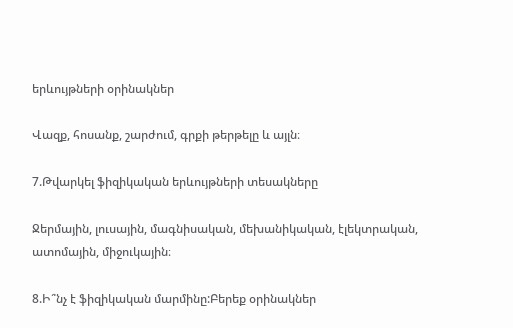երևույթների օրինակներ

Վազք, հոսանք, շարժում, գրքի թերթելը և այլն։

7.Թվարկել ֆիզիկական երևույթների տեսակները

Ջերմային, լուսային, մագնիսական, մեխանիկական, էլեկտրական, ատոմային, միջուկային։

8.Ի՞նչ է ֆիզիկական մարմինը:Բերեք օրինակներ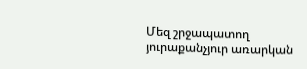Մեզ շրջապատող յուրաքանչյուր առարկան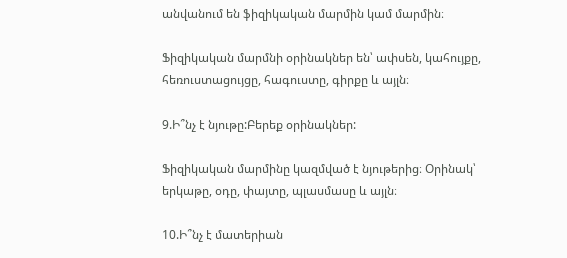անվանում են ֆիզիկական մարմին կամ մարմին։

Ֆիզիկական մարմնի օրինակներ են՝ ափսեն, կահույքը, հեռուստացույցը, հագուստը, գիրքը և այլն։

9.Ի՞նչ է նյութը:Բերեք օրինակներ:

Ֆիզիկական մարմինը կազմված է նյութերից։ Օրինակ՝ երկաթը, օդը, փայտը, պլասմասը և այլն։

10.Ի՞նչ է մատերիան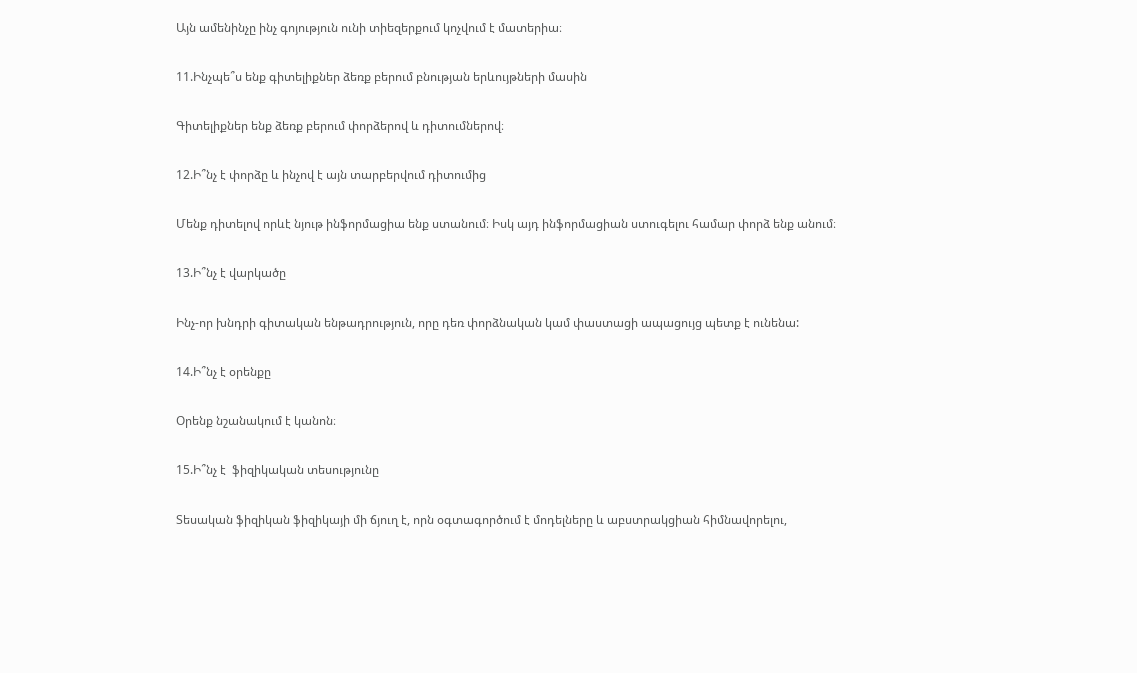Այն ամենինչը ինչ գոյություն ունի տիեզերքում կոչվում է մատերիա։

11.Ինչպե՞ս ենք գիտելիքներ ձեռք բերում բնության երևույթների մասին

Գիտելիքներ ենք ձեռք բերում փորձերով և դիտումներով։

12.Ի՞նչ է փորձը և ինչով է այն տարբերվում դիտումից

Մենք դիտելով որևէ նյութ ինֆորմացիա ենք ստանում։ Իսկ այդ ինֆորմացիան ստուգելու համար փորձ ենք անում։

13.Ի՞նչ է վարկածը

Ինչ-որ խնդրի գիտական ենթադրություն, որը դեռ փորձնական կամ փաստացի ապացույց պետք է ունենա:

14.Ի՞նչ է օրենքը

Օրենք նշանակում է կանոն։

15.Ի՞նչ է  ֆիզիկական տեսությունը

Տեսական ֆիզիկան ֆիզիկայի մի ճյուղ է, որն օգտագործում է մոդելները և աբստրակցիան հիմնավորելու,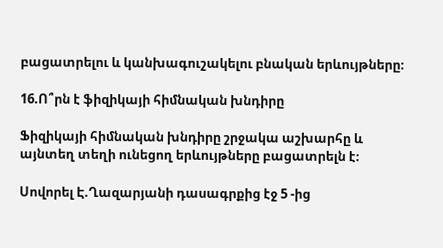բացատրելու և կանխագուշակելու բնական երևույթները։

16.Ո՞րն է ֆիզիկայի հիմնական խնդիրը

Ֆիզիկայի հիմնական խնդիրը շրջակա աշխարհը և այնտեղ տեղի ունեցող երևույթները բացատրելն է։

Սովորել Է.Ղազարյանի դասագրքից էջ 5 -ից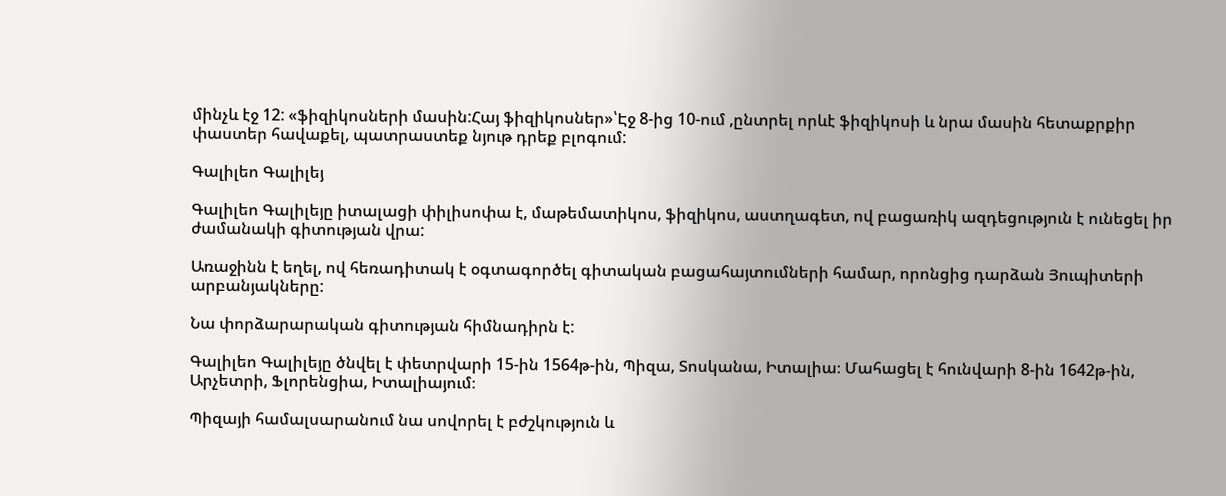մինչև էջ 12: «ֆիզիկոսների մասին:Հայ ֆիզիկոսներ»՝Էջ 8-ից 10-ում ,ընտրել որևէ ֆիզիկոսի և նրա մասին հետաքրքիր փաստեր հավաքել, պատրաստեք նյութ դրեք բլոգում:

Գալիլեո Գալիլեյ

Գալիլեո Գալիլեյը իտալացի փիլիսոփա է, մաթեմատիկոս, ֆիզիկոս, աստղագետ, ով բացառիկ ազդեցություն է ունեցել իր ժամանակի գիտության վրա:

Առաջինն է եղել, ով հեռադիտակ է օգտագործել գիտական բացահայտումների համար, որոնցից դարձան Յուպիտերի արբանյակները:

Նա փորձարարական գիտության հիմնադիրն է:

Գալիլեո Գալիլեյը ծնվել է փետրվարի 15-ին 1564թ-ին, Պիզա, Տոսկանա, Իտալիա։ Մահացել է հունվարի 8-ին 1642թ-ին, Արչետրի, Ֆլորենցիա, Իտալիայում։

Պիզայի համալսարանում նա սովորել է բժշկություն և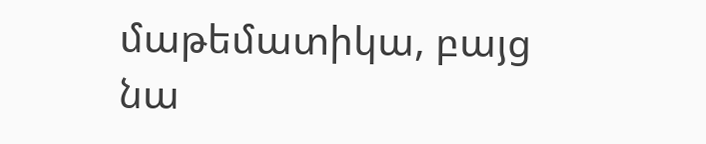մաթեմատիկա, բայց նա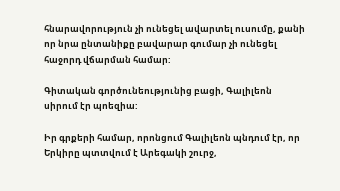հնարավորություն չի ունեցել ավարտել ուսումը, քանի որ նրա ընտանիքը բավարար գումար չի ունեցել հաջորդ վճարման համար:

Գիտական գործունեությունից բացի, Գալիլեոն սիրում էր պոեզիա:

Իր գրքերի համար, որոնցում Գալիլեոն պնդում էր, որ Երկիրը պտտվում է Արեգակի շուրջ,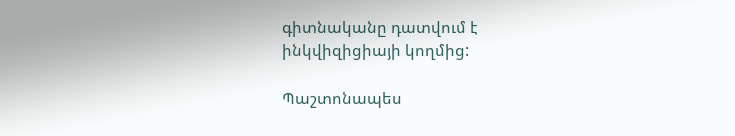գիտնականը դատվում է ինկվիզիցիայի կողմից:

Պաշտոնապես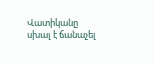Վատիկանը սխալ է ճանաչել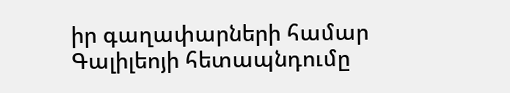իր գաղափարների համար Գալիլեոյի հետապնդումը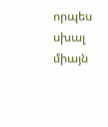որպես սխալ միայն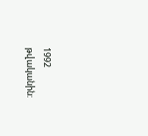1992 թվականին: